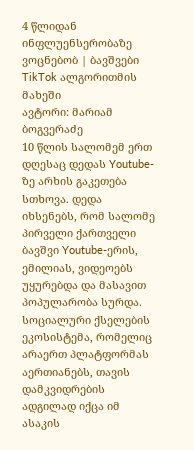4 წლიდან ინფლუენსერობაზე ვოცნებობ | ბავშვები TikTok ალგორითმის მახეში
ავტორი: მარიამ ბოგვერაძე
10 წლის სალომემ ერთ დღესაც დედას Youtube-ზე არხის გაკეთება სთხოვა. დედა იხსენებს, რომ სალომე პირველი ქართველი ბავშვი Youtube-ერის, ემილიას, ვიდეოებს უყურებდა და მასავით პოპულარობა სურდა. სოციალური ქსელების ეკოსისტემა, რომელიც არაერთ პლატფორმას აერთიანებს, თავის დამკვიდრების ადგილად იქცა იმ ასაკის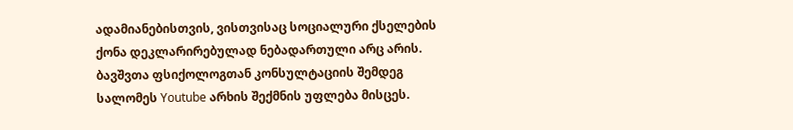ადამიანებისთვის, ვისთვისაც სოციალური ქსელების ქონა დეკლარირებულად ნებადართული არც არის.
ბავშვთა ფსიქოლოგთან კონსულტაციის შემდეგ სალომეს Youtube არხის შექმნის უფლება მისცეს.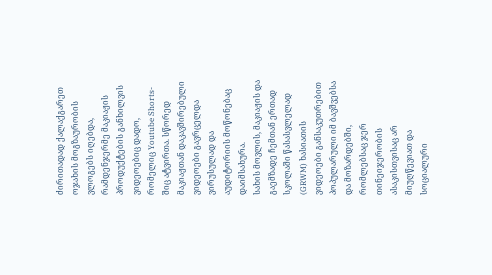ძირითადად ქალაქგარეთ ოჯახის მოგზაურობის ვლოგებს იღებდა, რამდენჯერმე მაკიაჟის პროდუქტების განხილვის ვიდეოებიც დადო, რომელიც Youtube Shorts-შიც ატვირთა. სწორედ მაკიაჟთან დაკავშირებული ვიდეოები გავრცელდა ვირუსულად და აუდიტორიის მოწონებაც დაიმსახურა.
სახის მოვლის, მაკიაჟის და გაემზადე ჩემთან ერთად სკოლაში წასასვლელად (GRWM) ხასიათის ვიდეოები განსაკუთრებით პოპულარული იმ ბავშვებსა და მოზარდებში, რომლებსაც ჯერ თინეიჯერობის ასაკისთვისაც არ მიუღწევიათ და სოციალური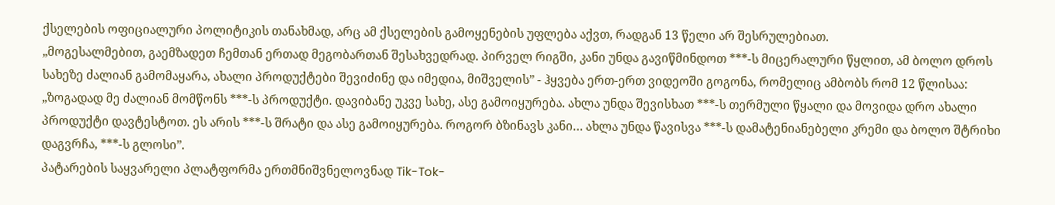ქსელების ოფიციალური პოლიტიკის თანახმად, არც ამ ქსელების გამოყენების უფლება აქვთ, რადგან 13 წელი არ შესრულებიათ.
„მოგესალმებით, გაემზადეთ ჩემთან ერთად მეგობართან შესახვედრად. პირველ რიგში, კანი უნდა გავიწმინდოთ ***-ს მიცერალური წყლით, ამ ბოლო დროს სახეზე ძალიან გამომაყარა, ახალი პროდუქტები შევიძინე და იმედია, მიშველის” - ჰყვება ერთ-ერთ ვიდეოში გოგონა, რომელიც ამბობს რომ 12 წლისაა:
„ზოგადად მე ძალიან მომწონს ***-ს პროდუქტი. დავიბანე უკვე სახე, ასე გამოიყურება. ახლა უნდა შევისხათ ***-ს თერმული წყალი და მოვიდა დრო ახალი პროდუქტი დავტესტოთ. ეს არის ***-ს შრატი და ასე გამოიყურება. როგორ ბზინავს კანი… ახლა უნდა წავისვა ***-ს დამატენიანებელი კრემი და ბოლო შტრიხი დაგვრჩა, ***-ს გლოსი”.
პატარების საყვარელი პლატფორმა ერთმნიშვნელოვნად Tik-Tok-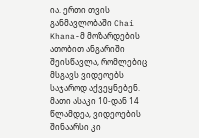ია. ერთი თვის განმავლობაში Chai Khana-მ მოზარდების ათობით ანგარიში შეისწავლა, რომლებიც მსგავს ვიდეოებს საჯაროდ აქვეყნებენ. მათი ასაკი 10-დან 14 წლამდეა, ვიდეოების შინაარსი კი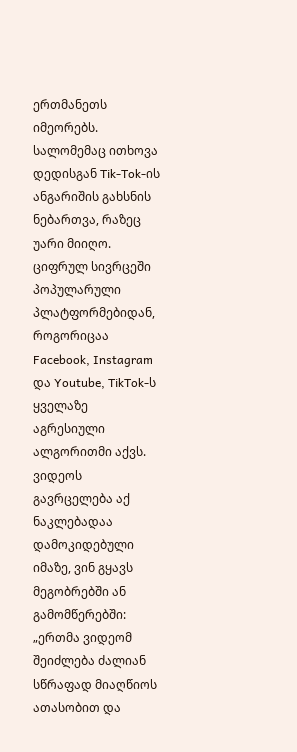ერთმანეთს იმეორებს. სალომემაც ითხოვა დედისგან Tik-Tok-ის ანგარიშის გახსნის ნებართვა, რაზეც უარი მიიღო.
ციფრულ სივრცეში პოპულარული პლატფორმებიდან, როგორიცაა Facebook, Instagram და Youtube, TikTok-ს ყველაზე აგრესიული ალგორითმი აქვს. ვიდეოს გავრცელება აქ ნაკლებადაა დამოკიდებული იმაზე, ვინ გყავს მეგობრებში ან გამომწერებში:
„ერთმა ვიდეომ შეიძლება ძალიან სწრაფად მიაღწიოს ათასობით და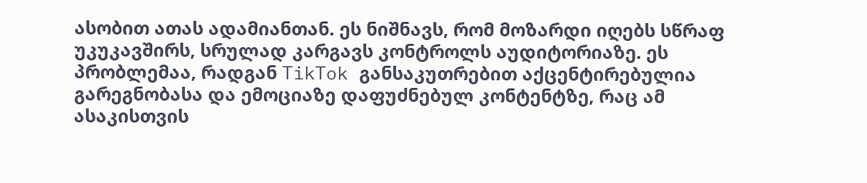ასობით ათას ადამიანთან. ეს ნიშნავს, რომ მოზარდი იღებს სწრაფ უკუკავშირს, სრულად კარგავს კონტროლს აუდიტორიაზე. ეს პრობლემაა, რადგან TikTok განსაკუთრებით აქცენტირებულია გარეგნობასა და ემოციაზე დაფუძნებულ კონტენტზე, რაც ამ ასაკისთვის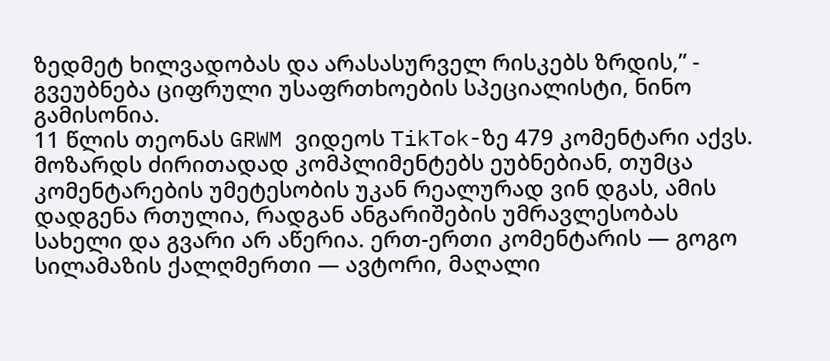ზედმეტ ხილვადობას და არასასურველ რისკებს ზრდის,” - გვეუბნება ციფრული უსაფრთხოების სპეციალისტი, ნინო გამისონია.
11 წლის თეონას GRWM ვიდეოს TikTok-ზე 479 კომენტარი აქვს. მოზარდს ძირითადად კომპლიმენტებს ეუბნებიან, თუმცა კომენტარების უმეტესობის უკან რეალურად ვინ დგას, ამის დადგენა რთულია, რადგან ანგარიშების უმრავლესობას სახელი და გვარი არ აწერია. ერთ-ერთი კომენტარის — გოგო სილამაზის ქალღმერთი — ავტორი, მაღალი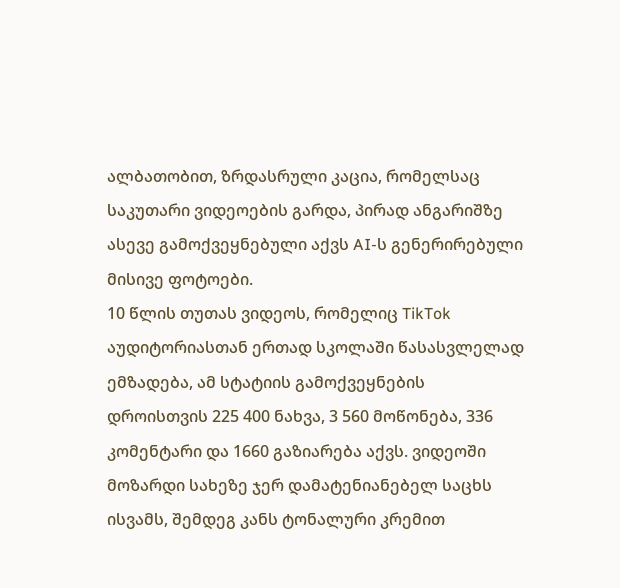ალბათობით, ზრდასრული კაცია, რომელსაც საკუთარი ვიდეოების გარდა, პირად ანგარიშზე ასევე გამოქვეყნებული აქვს AI-ს გენერირებული მისივე ფოტოები.
10 წლის თუთას ვიდეოს, რომელიც TikTok აუდიტორიასთან ერთად სკოლაში წასასვლელად ემზადება, ამ სტატიის გამოქვეყნების დროისთვის 225 400 ნახვა, 3 560 მოწონება, 336 კომენტარი და 1660 გაზიარება აქვს. ვიდეოში მოზარდი სახეზე ჯერ დამატენიანებელ საცხს ისვამს, შემდეგ კანს ტონალური კრემით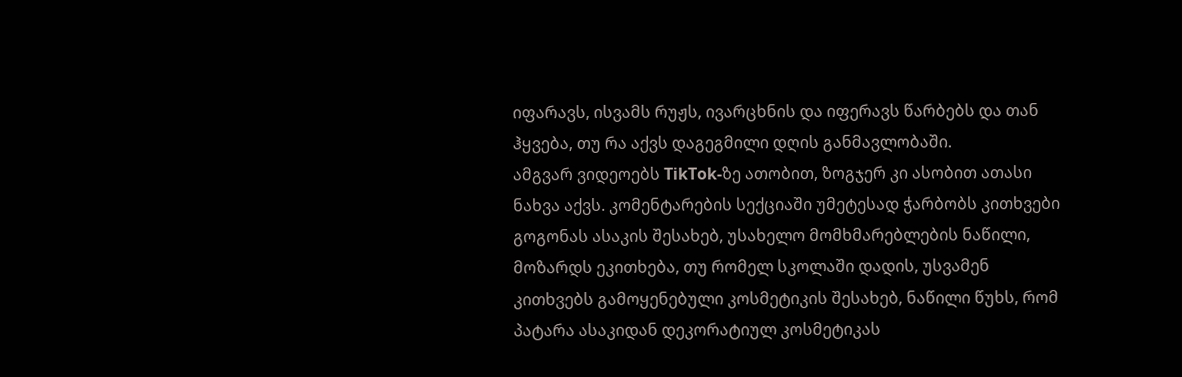იფარავს, ისვამს რუჟს, ივარცხნის და იფერავს წარბებს და თან ჰყვება, თუ რა აქვს დაგეგმილი დღის განმავლობაში.
ამგვარ ვიდეოებს TikTok-ზე ათობით, ზოგჯერ კი ასობით ათასი ნახვა აქვს. კომენტარების სექციაში უმეტესად ჭარბობს კითხვები გოგონას ასაკის შესახებ, უსახელო მომხმარებლების ნაწილი, მოზარდს ეკითხება, თუ რომელ სკოლაში დადის, უსვამენ კითხვებს გამოყენებული კოსმეტიკის შესახებ, ნაწილი წუხს, რომ პატარა ასაკიდან დეკორატიულ კოსმეტიკას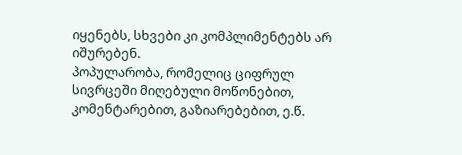იყენებს, სხვები კი კომპლიმენტებს არ იშურებენ.
პოპულარობა, რომელიც ციფრულ სივრცეში მიღებული მოწონებით, კომენტარებით, გაზიარებებით, ე.წ.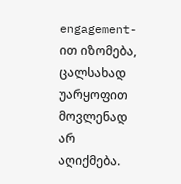engagement-ით იზომება, ცალსახად უარყოფით მოვლენად არ აღიქმება.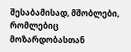შესაბამისად, მშობლები, რომლებიც მოზარდობასთან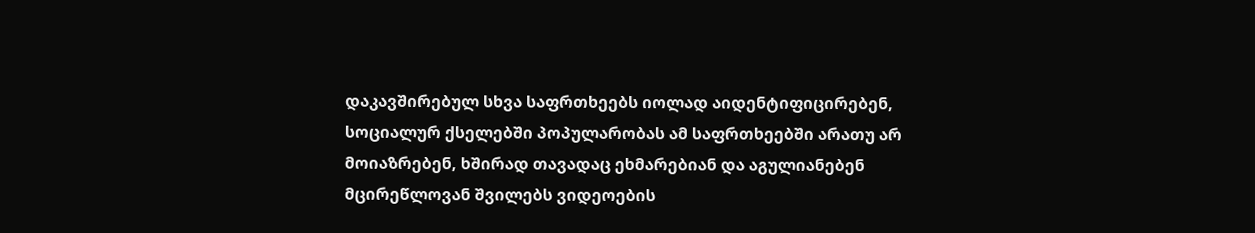დაკავშირებულ სხვა საფრთხეებს იოლად აიდენტიფიცირებენ, სოციალურ ქსელებში პოპულარობას ამ საფრთხეებში არათუ არ მოიაზრებენ, ხშირად თავადაც ეხმარებიან და აგულიანებენ მცირეწლოვან შვილებს ვიდეოების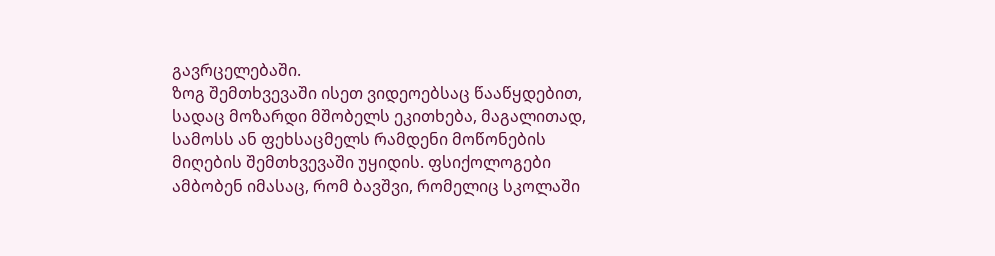გავრცელებაში.
ზოგ შემთხვევაში ისეთ ვიდეოებსაც წააწყდებით, სადაც მოზარდი მშობელს ეკითხება, მაგალითად, სამოსს ან ფეხსაცმელს რამდენი მოწონების მიღების შემთხვევაში უყიდის. ფსიქოლოგები ამბობენ იმასაც, რომ ბავშვი, რომელიც სკოლაში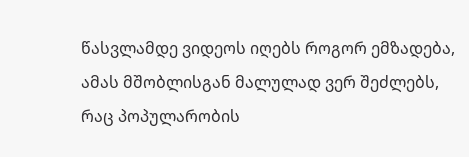წასვლამდე ვიდეოს იღებს როგორ ემზადება, ამას მშობლისგან მალულად ვერ შეძლებს, რაც პოპულარობის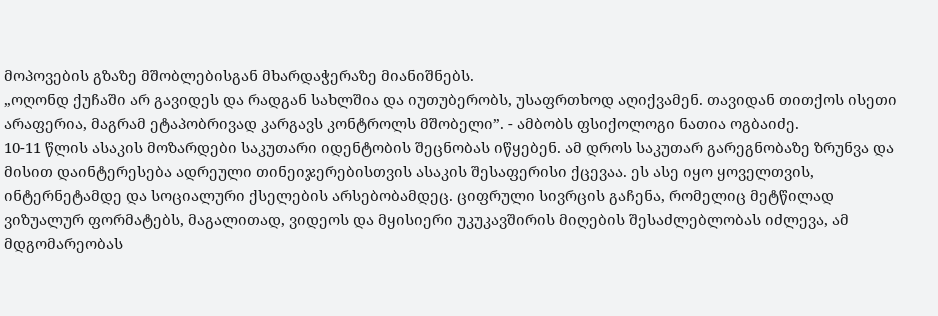მოპოვების გზაზე მშობლებისგან მხარდაჭერაზე მიანიშნებს.
„ოღონდ ქუჩაში არ გავიდეს და რადგან სახლშია და იუთუბერობს, უსაფრთხოდ აღიქვამენ. თავიდან თითქოს ისეთი არაფერია, მაგრამ ეტაპობრივად კარგავს კონტროლს მშობელი”. - ამბობს ფსიქოლოგი ნათია ოგბაიძე.
10-11 წლის ასაკის მოზარდები საკუთარი იდენტობის შეცნობას იწყებენ. ამ დროს საკუთარ გარეგნობაზე ზრუნვა და მისით დაინტერესება ადრეული თინეიჯერებისთვის ასაკის შესაფერისი ქცევაა. ეს ასე იყო ყოველთვის, ინტერნეტამდე და სოციალური ქსელების არსებობამდეც. ციფრული სივრცის გაჩენა, რომელიც მეტწილად ვიზუალურ ფორმატებს, მაგალითად, ვიდეოს და მყისიერი უკუკავშირის მიღების შესაძლებლობას იძლევა, ამ მდგომარეობას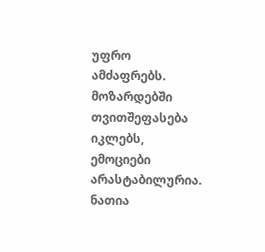უფრო ამძაფრებს. მოზარდებში თვითშეფასება იკლებს, ემოციები არასტაბილურია. ნათია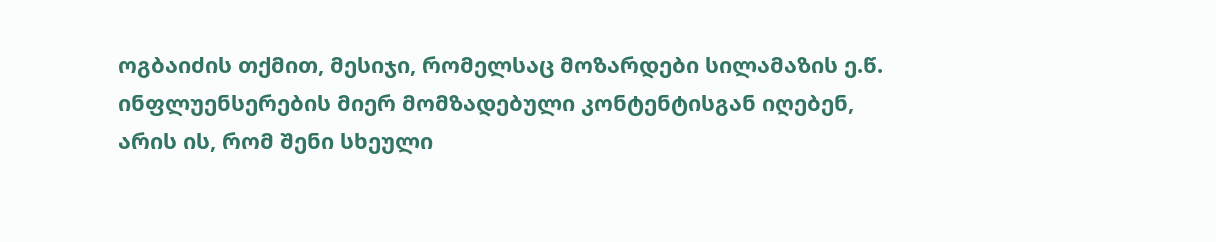ოგბაიძის თქმით, მესიჯი, რომელსაც მოზარდები სილამაზის ე.წ. ინფლუენსერების მიერ მომზადებული კონტენტისგან იღებენ, არის ის, რომ შენი სხეული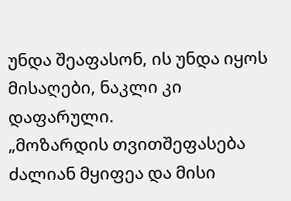უნდა შეაფასონ, ის უნდა იყოს მისაღები, ნაკლი კი დაფარული.
„მოზარდის თვითშეფასება ძალიან მყიფეა და მისი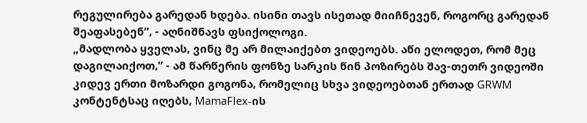რეგულირება გარედან ხდება. ისინი თავს ისეთად მიიჩნევენ, როგორც გარედან შეაფასებენ”, - აღნიშნავს ფსიქოლოგი.
„მადლობა ყველას, ვინც მე არ მილაიქებთ ვიდეოებს. აწი ელოდეთ, რომ მეც დაგილაიქოთ,” - ამ წარწერის ფონზე სარკის წინ პოზირებს შავ-თეთრ ვიდეოში კიდევ ერთი მოზარდი გოგონა, რომელიც სხვა ვიდეოებთან ერთად GRWM კონტენტსაც იღებს, MamaFlex-ის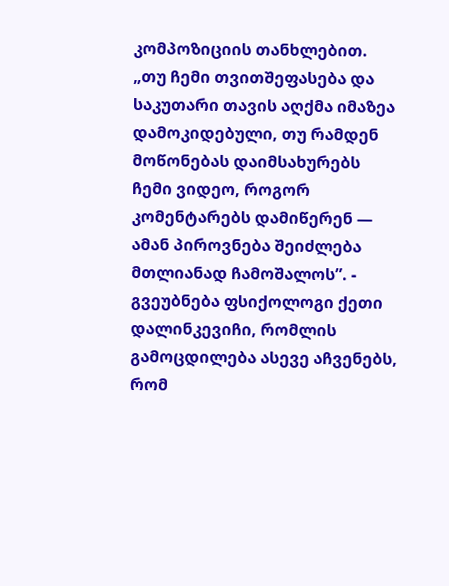კომპოზიციის თანხლებით.
„თუ ჩემი თვითშეფასება და საკუთარი თავის აღქმა იმაზეა დამოკიდებული, თუ რამდენ მოწონებას დაიმსახურებს ჩემი ვიდეო, როგორ კომენტარებს დამიწერენ — ამან პიროვნება შეიძლება მთლიანად ჩამოშალოს”. - გვეუბნება ფსიქოლოგი ქეთი დალინკევიჩი, რომლის გამოცდილება ასევე აჩვენებს, რომ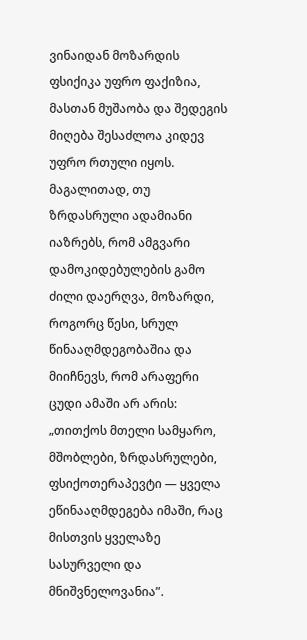ვინაიდან მოზარდის ფსიქიკა უფრო ფაქიზია, მასთან მუშაობა და შედეგის მიღება შესაძლოა კიდევ უფრო რთული იყოს. მაგალითად, თუ ზრდასრული ადამიანი იაზრებს, რომ ამგვარი დამოკიდებულების გამო ძილი დაერღვა, მოზარდი, როგორც წესი, სრულ წინააღმდეგობაშია და მიიჩნევს, რომ არაფერი ცუდი ამაში არ არის:
„თითქოს მთელი სამყარო, მშობლები, ზრდასრულები, ფსიქოთერაპევტი — ყველა ეწინააღმდეგება იმაში, რაც მისთვის ყველაზე სასურველი და მნიშვნელოვანია”.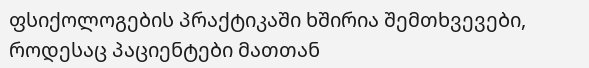ფსიქოლოგების პრაქტიკაში ხშირია შემთხვევები, როდესაც პაციენტები მათთან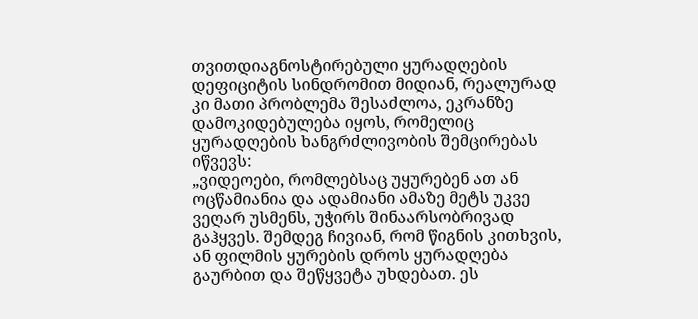თვითდიაგნოსტირებული ყურადღების დეფიციტის სინდრომით მიდიან, რეალურად კი მათი პრობლემა შესაძლოა, ეკრანზე დამოკიდებულება იყოს, რომელიც ყურადღების ხანგრძლივობის შემცირებას იწვევს:
„ვიდეოები, რომლებსაც უყურებენ ათ ან ოცწამიანია და ადამიანი ამაზე მეტს უკვე ვეღარ უსმენს, უჭირს შინაარსობრივად გაჰყვეს. შემდეგ ჩივიან, რომ წიგნის კითხვის, ან ფილმის ყურების დროს ყურადღება გაურბით და შეწყვეტა უხდებათ. ეს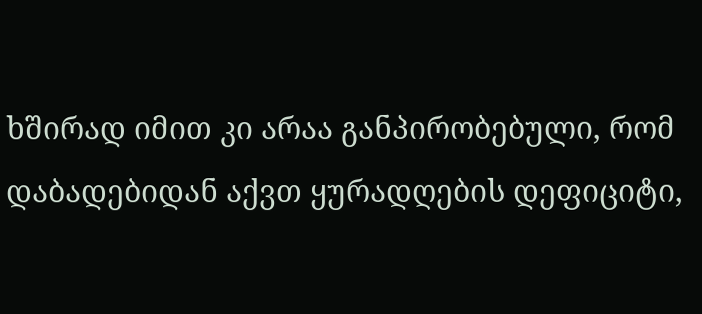ხშირად იმით კი არაა განპირობებული, რომ დაბადებიდან აქვთ ყურადღების დეფიციტი,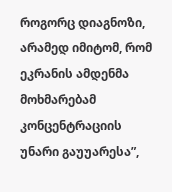როგორც დიაგნოზი, არამედ იმიტომ, რომ ეკრანის ამდენმა მოხმარებამ კონცენტრაციის უნარი გაუუარესა”,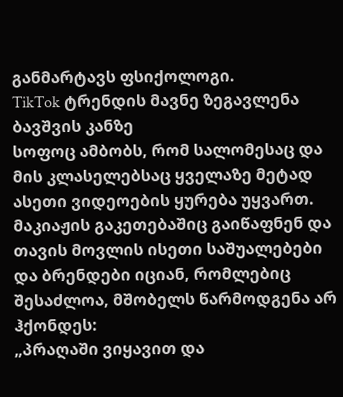განმარტავს ფსიქოლოგი.
TikTok ტრენდის მავნე ზეგავლენა ბავშვის კანზე
სოფოც ამბობს, რომ სალომესაც და მის კლასელებსაც ყველაზე მეტად ასეთი ვიდეოების ყურება უყვართ. მაკიაჟის გაკეთებაშიც გაიწაფნენ და თავის მოვლის ისეთი საშუალებები და ბრენდები იციან, რომლებიც შესაძლოა, მშობელს წარმოდგენა არ ჰქონდეს:
„პრაღაში ვიყავით და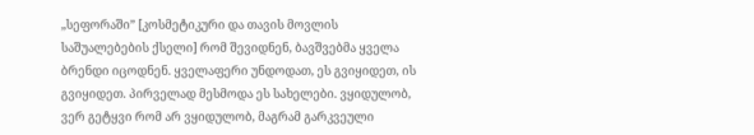„სეფორაში” [კოსმეტიკური და თავის მოვლის საშუალებების ქსელი] რომ შევიდნენ, ბავშვებმა ყველა ბრენდი იცოდნენ. ყველაფერი უნდოდათ, ეს გვიყიდეთ, ის გვიყიდეთ. პირველად მესმოდა ეს სახელები. ვყიდულობ, ვერ გეტყვი რომ არ ვყიდულობ, მაგრამ გარკვეული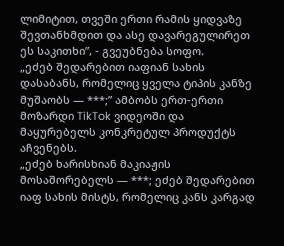ლიმიტით, თვეში ერთი რამის ყიდვაზე შევთანხმდით და ასე დავარეგულირეთ ეს საკითხი”, - გვეუბნება სოფო.
„ეძებ შედარებით იაფიან სახის დასაბანს, რომელიც ყველა ტიპის კანზე მუშაობს — ***;” ამბობს ერთ-ერთი მოზარდი TikTok ვიდეოში და მაყურებელს კონკრეტულ პროდუქტს აჩვენებს.
„ეძებ ხარისხიან მაკიაჟის მოსაშორებელს — ***; ეძებ შედარებით იაფ სახის მისტს, რომელიც კანს კარგად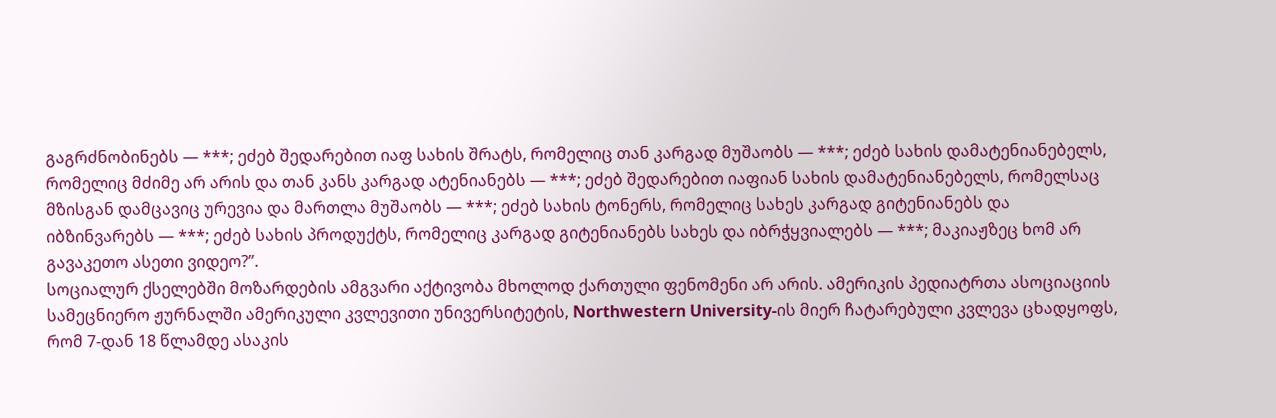გაგრძნობინებს — ***; ეძებ შედარებით იაფ სახის შრატს, რომელიც თან კარგად მუშაობს — ***; ეძებ სახის დამატენიანებელს, რომელიც მძიმე არ არის და თან კანს კარგად ატენიანებს — ***; ეძებ შედარებით იაფიან სახის დამატენიანებელს, რომელსაც მზისგან დამცავიც ურევია და მართლა მუშაობს — ***; ეძებ სახის ტონერს, რომელიც სახეს კარგად გიტენიანებს და იბზინვარებს — ***; ეძებ სახის პროდუქტს, რომელიც კარგად გიტენიანებს სახეს და იბრჭყვიალებს — ***; მაკიაჟზეც ხომ არ გავაკეთო ასეთი ვიდეო?”.
სოციალურ ქსელებში მოზარდების ამგვარი აქტივობა მხოლოდ ქართული ფენომენი არ არის. ამერიკის პედიატრთა ასოციაციის სამეცნიერო ჟურნალში ამერიკული კვლევითი უნივერსიტეტის, Northwestern University-ის მიერ ჩატარებული კვლევა ცხადყოფს, რომ 7-დან 18 წლამდე ასაკის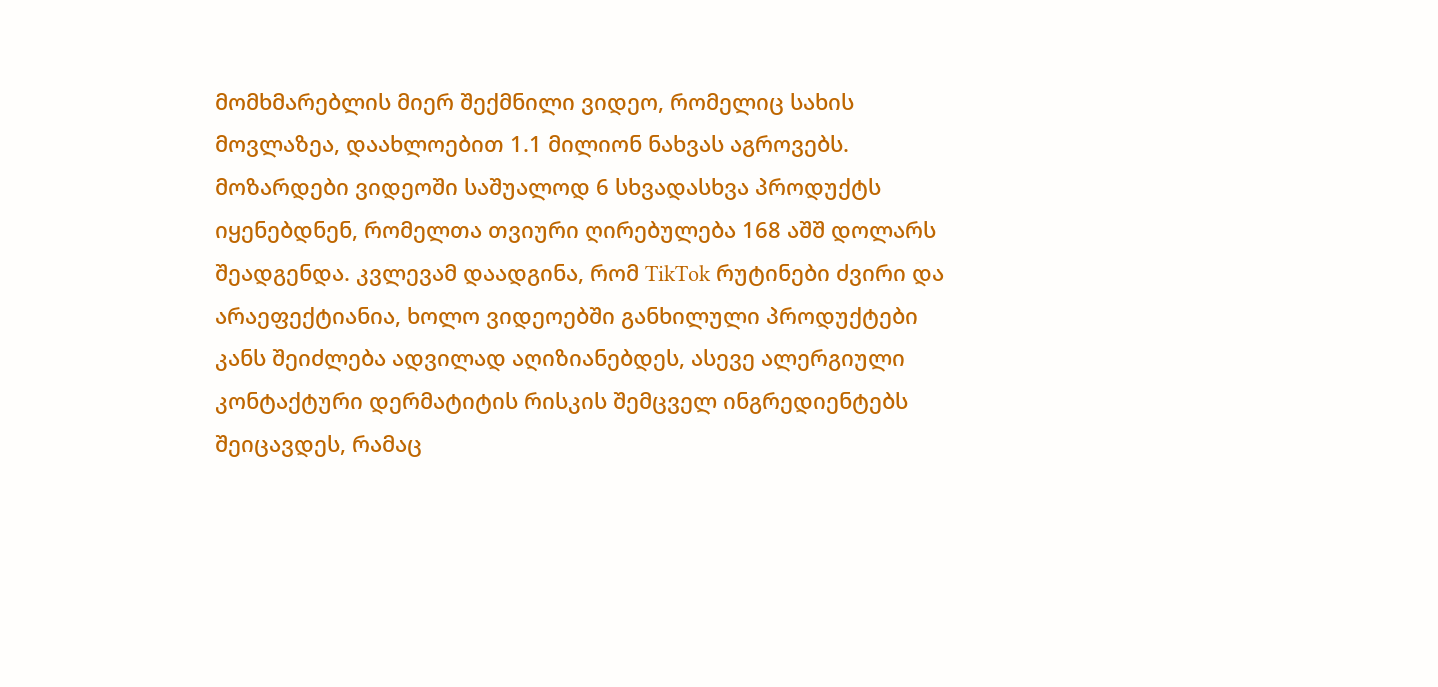მომხმარებლის მიერ შექმნილი ვიდეო, რომელიც სახის მოვლაზეა, დაახლოებით 1.1 მილიონ ნახვას აგროვებს. მოზარდები ვიდეოში საშუალოდ 6 სხვადასხვა პროდუქტს იყენებდნენ, რომელთა თვიური ღირებულება 168 აშშ დოლარს შეადგენდა. კვლევამ დაადგინა, რომ TikTok რუტინები ძვირი და არაეფექტიანია, ხოლო ვიდეოებში განხილული პროდუქტები კანს შეიძლება ადვილად აღიზიანებდეს, ასევე ალერგიული კონტაქტური დერმატიტის რისკის შემცველ ინგრედიენტებს შეიცავდეს, რამაც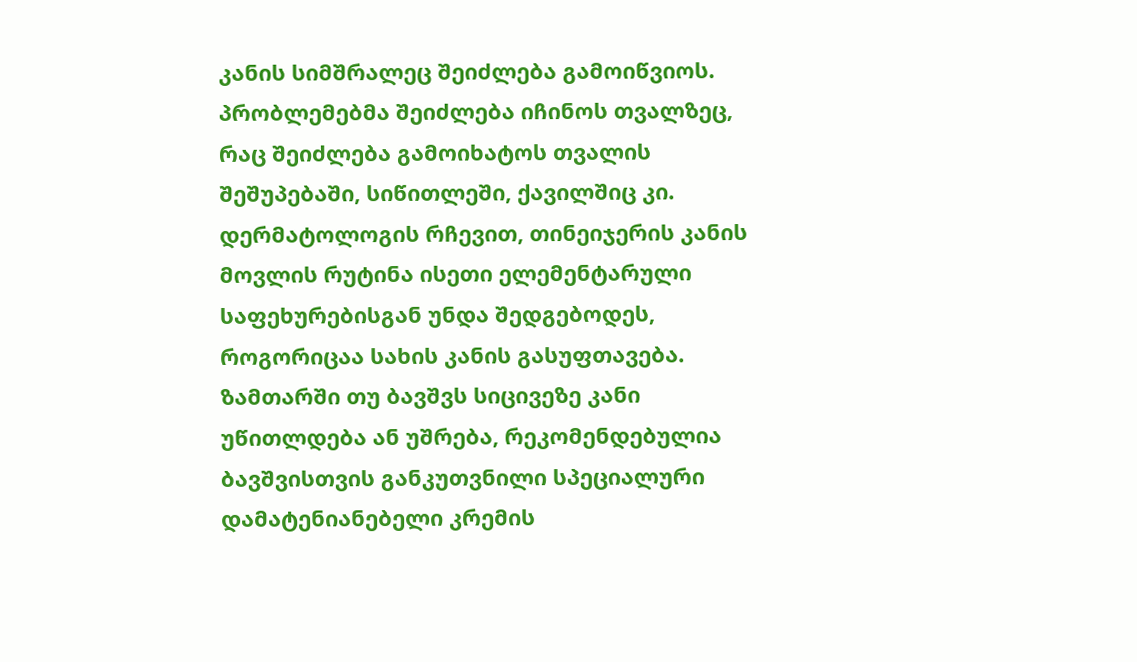კანის სიმშრალეც შეიძლება გამოიწვიოს.
პრობლემებმა შეიძლება იჩინოს თვალზეც, რაც შეიძლება გამოიხატოს თვალის შეშუპებაში, სიწითლეში, ქავილშიც კი.
დერმატოლოგის რჩევით, თინეიჯერის კანის მოვლის რუტინა ისეთი ელემენტარული საფეხურებისგან უნდა შედგებოდეს, როგორიცაა სახის კანის გასუფთავება. ზამთარში თუ ბავშვს სიცივეზე კანი უწითლდება ან უშრება, რეკომენდებულია ბავშვისთვის განკუთვნილი სპეციალური დამატენიანებელი კრემის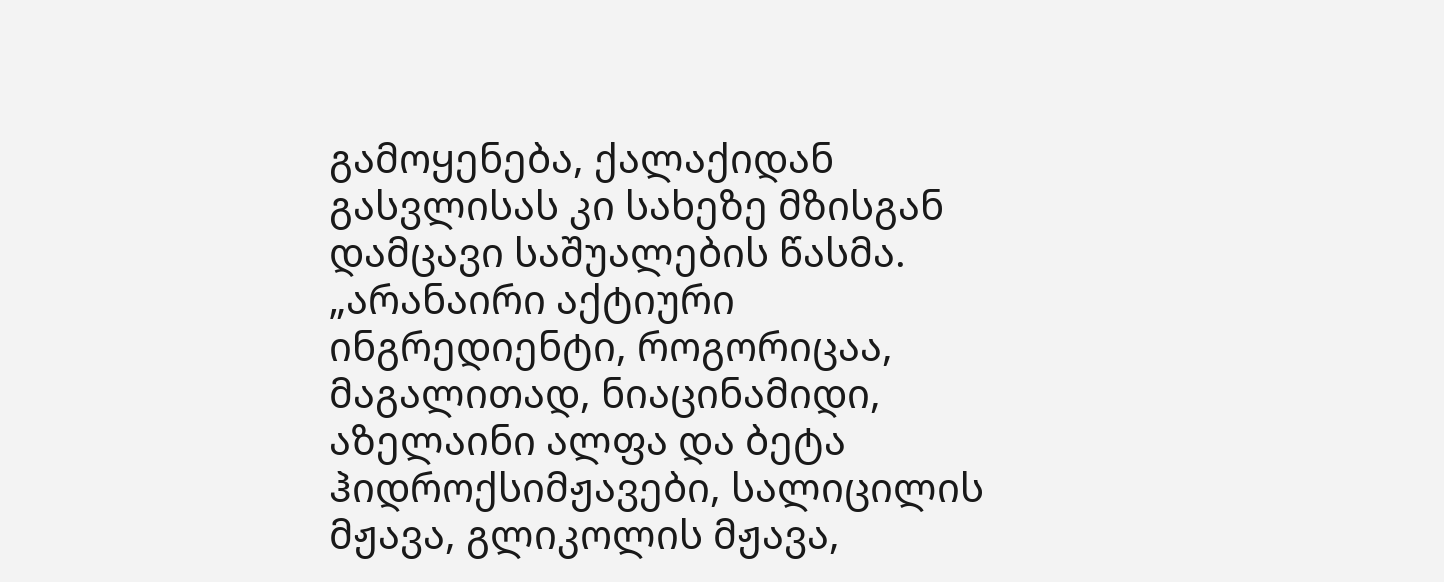გამოყენება, ქალაქიდან გასვლისას კი სახეზე მზისგან დამცავი საშუალების წასმა.
„არანაირი აქტიური ინგრედიენტი, როგორიცაა, მაგალითად, ნიაცინამიდი, აზელაინი ალფა და ბეტა ჰიდროქსიმჟავები, სალიცილის მჟავა, გლიკოლის მჟავა,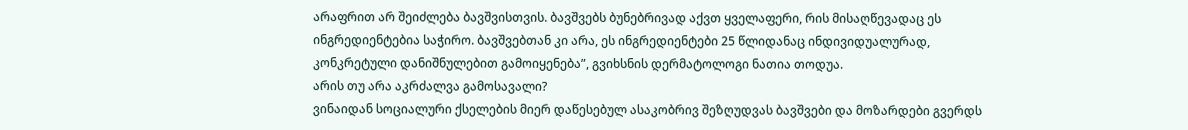არაფრით არ შეიძლება ბავშვისთვის. ბავშვებს ბუნებრივად აქვთ ყველაფერი, რის მისაღწევადაც ეს ინგრედიენტებია საჭირო. ბავშვებთან კი არა, ეს ინგრედიენტები 25 წლიდანაც ინდივიდუალურად, კონკრეტული დანიშნულებით გამოიყენება”, გვიხსნის დერმატოლოგი ნათია თოდუა.
არის თუ არა აკრძალვა გამოსავალი?
ვინაიდან სოციალური ქსელების მიერ დაწესებულ ასაკობრივ შეზღუდვას ბავშვები და მოზარდები გვერდს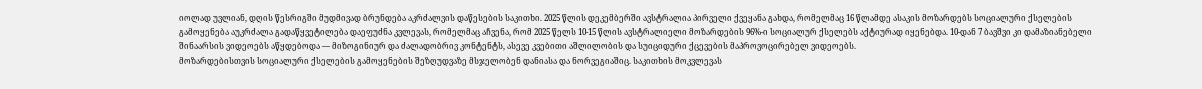იოლად უვლიან, დღის წესრიგში მუდმივად ბრუნდება აკრძალვის დაწესების საკითხი. 2025 წლის დეკემბერში ავსტრალია პირველი ქვეყანა გახდა, რომელმაც 16 წლამდე ასაკის მოზარდებს სოციალური ქსელების გამოყენება აუკრძალა გადაწყვეტილება დაეფუძნა კვლევას, რომელმაც აჩვენა, რომ 2025 წელს 10-15 წლის ავსტრალიელი მოზარდების 96%-ი სოციალურ ქსელებს აქტიურად იყენებდა. 10-დან 7 ბავშვი კი დამაზიანებელი შინაარსის ვიდეოებს აწყდებოდა — მიზოგინიურ და ძალადობრივ კონტენტს, ასევე კვებითი აშლილობის და სუიციდური ქცევების მაპროვოცირებელ ვიდეოებს.
მოზარდებისთვის სოციალური ქსელების გამოყენების შეზღუდვაზე მსჯელობენ დანიასა და ნორვეგიაშიც. საკითხის მოკვლევას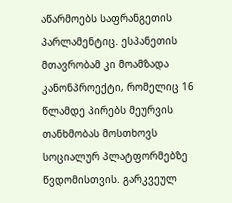აწარმოებს საფრანგეთის პარლამენტიც. ესპანეთის მთავრობამ კი მოამზადა კანონპროექტი, რომელიც 16 წლამდე პირებს მეურვის თანხმობას მოსთხოვს სოციალურ პლატფორმებზე წვდომისთვის. გარკვეულ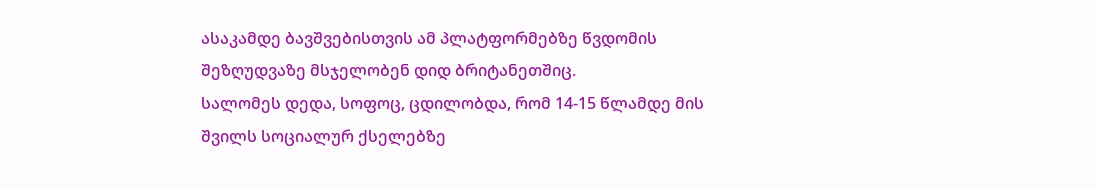ასაკამდე ბავშვებისთვის ამ პლატფორმებზე წვდომის შეზღუდვაზე მსჯელობენ დიდ ბრიტანეთშიც.
სალომეს დედა, სოფოც, ცდილობდა, რომ 14-15 წლამდე მის შვილს სოციალურ ქსელებზე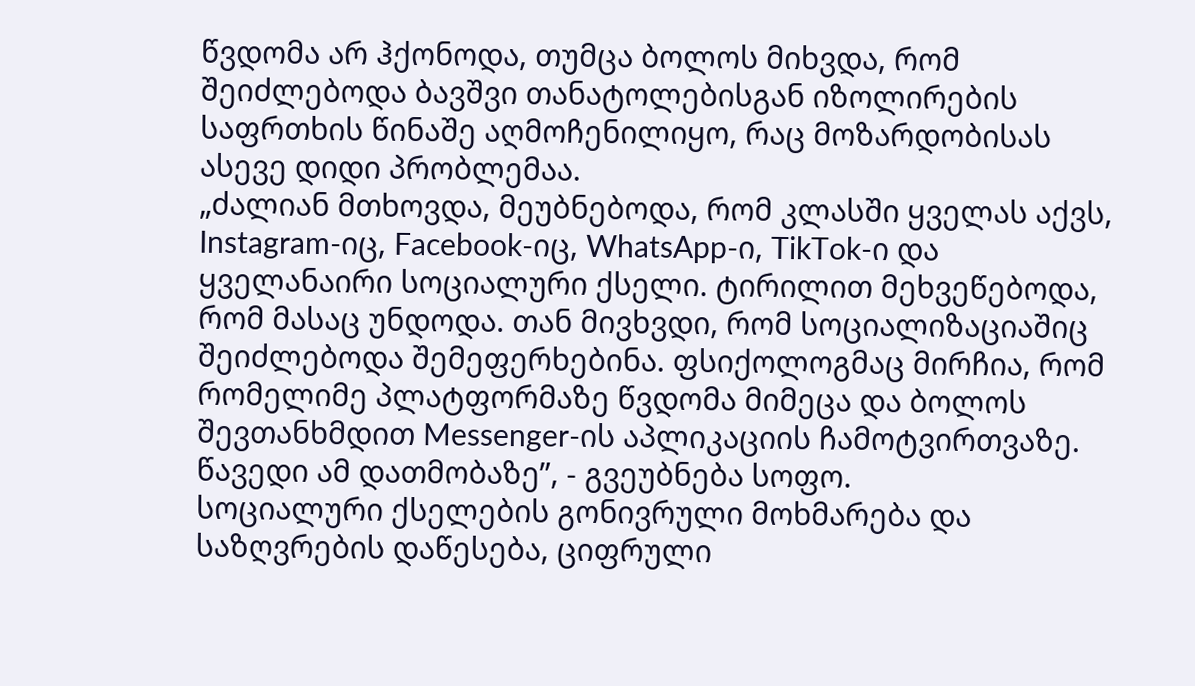წვდომა არ ჰქონოდა, თუმცა ბოლოს მიხვდა, რომ შეიძლებოდა ბავშვი თანატოლებისგან იზოლირების საფრთხის წინაშე აღმოჩენილიყო, რაც მოზარდობისას ასევე დიდი პრობლემაა.
„ძალიან მთხოვდა, მეუბნებოდა, რომ კლასში ყველას აქვს, Instagram-იც, Facebook-იც, WhatsApp-ი, TikTok-ი და ყველანაირი სოციალური ქსელი. ტირილით მეხვეწებოდა, რომ მასაც უნდოდა. თან მივხვდი, რომ სოციალიზაციაშიც შეიძლებოდა შემეფერხებინა. ფსიქოლოგმაც მირჩია, რომ რომელიმე პლატფორმაზე წვდომა მიმეცა და ბოლოს შევთანხმდით Messenger-ის აპლიკაციის ჩამოტვირთვაზე. წავედი ამ დათმობაზე”, - გვეუბნება სოფო.
სოციალური ქსელების გონივრული მოხმარება და საზღვრების დაწესება, ციფრული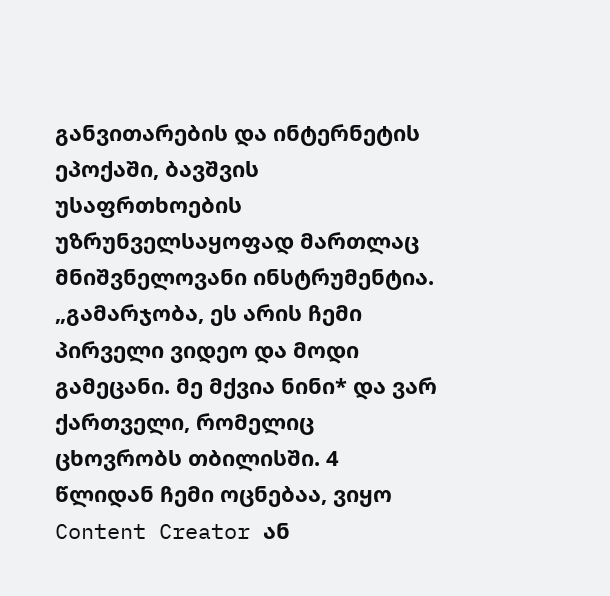განვითარების და ინტერნეტის ეპოქაში, ბავშვის უსაფრთხოების უზრუნველსაყოფად მართლაც მნიშვნელოვანი ინსტრუმენტია.
„გამარჯობა, ეს არის ჩემი პირველი ვიდეო და მოდი გამეცანი. მე მქვია ნინი* და ვარ ქართველი, რომელიც ცხოვრობს თბილისში. 4 წლიდან ჩემი ოცნებაა, ვიყო Content Creator ან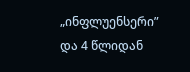„ინფლუენსერი” და 4 წლიდან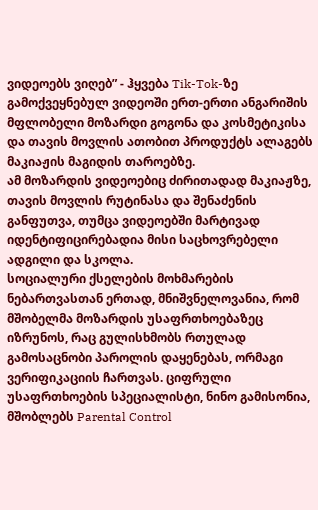ვიდეოებს ვიღებ” - ჰყვება Tik-Tok-ზე გამოქვეყნებულ ვიდეოში ერთ-ერთი ანგარიშის მფლობელი მოზარდი გოგონა და კოსმეტიკისა და თავის მოვლის ათობით პროდუქტს ალაგებს მაკიაჟის მაგიდის თაროებზე.
ამ მოზარდის ვიდეოებიც ძირითადად მაკიაჟზე, თავის მოვლის რუტინასა და შენაძენის განფუთვა, თუმცა ვიდეოებში მარტივად იდენტიფიცირებადია მისი საცხოვრებელი ადგილი და სკოლა.
სოციალური ქსელების მოხმარების ნებართვასთან ერთად, მნიშვნელოვანია, რომ მშობელმა მოზარდის უსაფრთხოებაზეც იზრუნოს, რაც გულისხმობს რთულად გამოსაცნობი პაროლის დაყენებას, ორმაგი ვერიფიკაციის ჩართვას. ციფრული უსაფრთხოების სპეციალისტი, ნინო გამისონია, მშობლებს Parental Control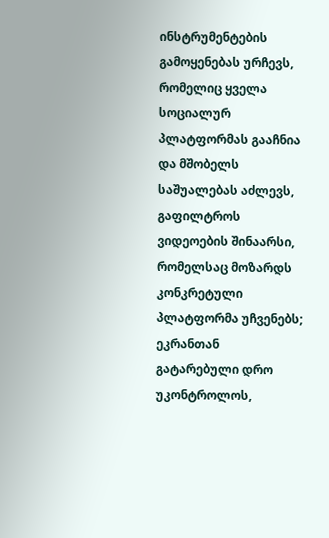ინსტრუმენტების გამოყენებას ურჩევს, რომელიც ყველა სოციალურ პლატფორმას გააჩნია და მშობელს საშუალებას აძლევს, გაფილტროს ვიდეოების შინაარსი, რომელსაც მოზარდს კონკრეტული პლატფორმა უჩვენებს; ეკრანთან გატარებული დრო უკონტროლოს,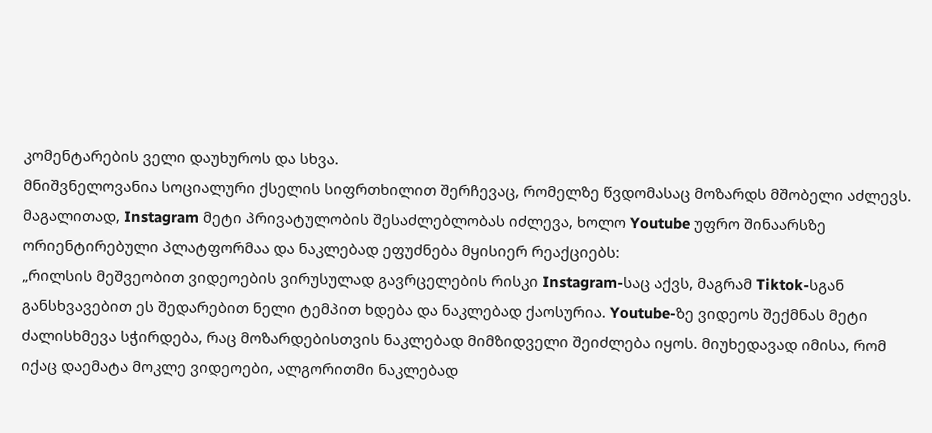კომენტარების ველი დაუხუროს და სხვა.
მნიშვნელოვანია სოციალური ქსელის სიფრთხილით შერჩევაც, რომელზე წვდომასაც მოზარდს მშობელი აძლევს. მაგალითად, Instagram მეტი პრივატულობის შესაძლებლობას იძლევა, ხოლო Youtube უფრო შინაარსზე ორიენტირებული პლატფორმაა და ნაკლებად ეფუძნება მყისიერ რეაქციებს:
„რილსის მეშვეობით ვიდეოების ვირუსულად გავრცელების რისკი Instagram-საც აქვს, მაგრამ Tiktok-სგან განსხვავებით ეს შედარებით ნელი ტემპით ხდება და ნაკლებად ქაოსურია. Youtube-ზე ვიდეოს შექმნას მეტი ძალისხმევა სჭირდება, რაც მოზარდებისთვის ნაკლებად მიმზიდველი შეიძლება იყოს. მიუხედავად იმისა, რომ იქაც დაემატა მოკლე ვიდეოები, ალგორითმი ნაკლებად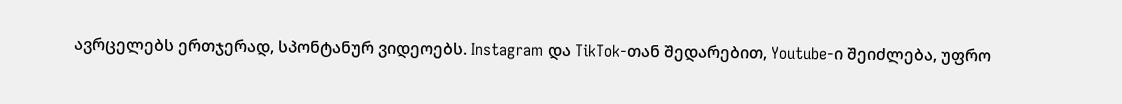ავრცელებს ერთჯერად, სპონტანურ ვიდეოებს. Instagram და TikTok-თან შედარებით, Youtube-ი შეიძლება, უფრო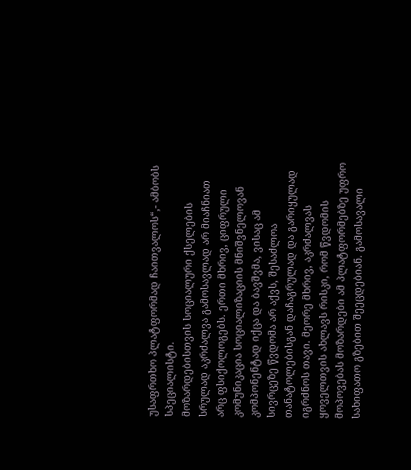უსაფრთხო პლატფორმად ჩაითვალოს“,- ამბობს სპეციალისტი.
მოზარდებისთვის სოციალური ქსელების სრულად აკრძალვა გამოსავლად არ მიაჩნიათ არც ფსიქოლოგებს. ერთი მხრივ, ციფრული კომუნიკაცია სოციალიზაციის მნიშვნელოვან კომპონენტად იქცა და ბავშვმა, ვისაც ამ სივრცეზე წვდომა არ აქვს, შესაძლოა თანატოლებისგან დაჩაგრულად და გარიყულად იგრძნოს თავი. მეორე მხრივ, აკრძალვას ყოველთვის ახლავს რისკი, რომ წვდომის მოპოვებას მოზარდები ამ პლატფორმებზე უფრო სახიფათო გზებით შეეცდებიან. გამოსავალი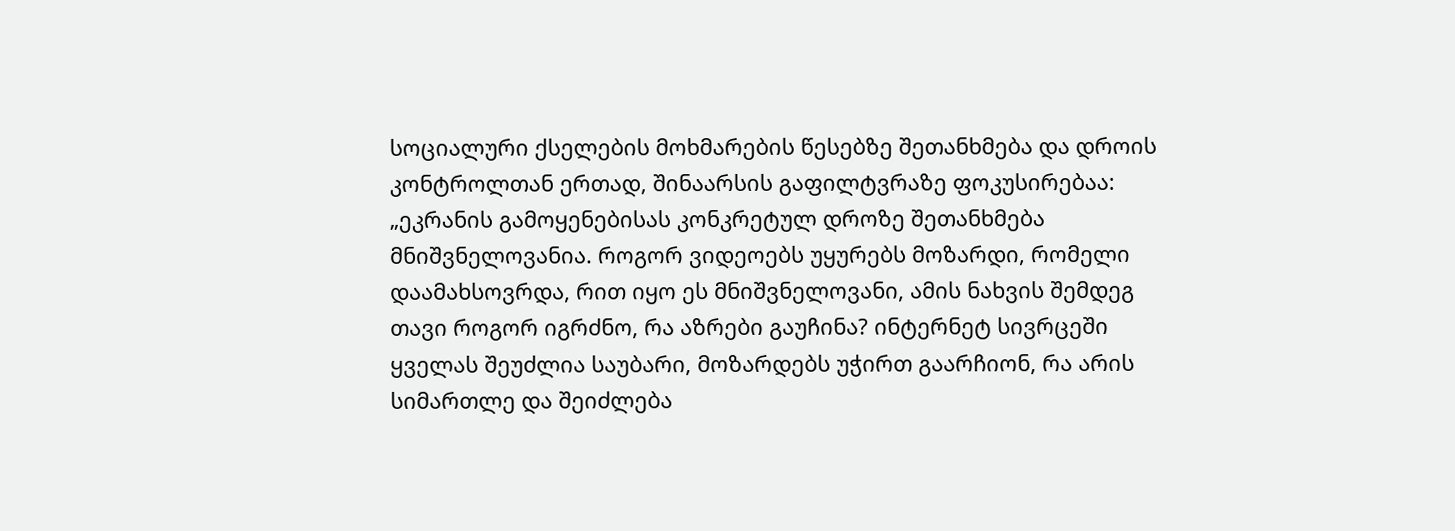სოციალური ქსელების მოხმარების წესებზე შეთანხმება და დროის კონტროლთან ერთად, შინაარსის გაფილტვრაზე ფოკუსირებაა:
„ეკრანის გამოყენებისას კონკრეტულ დროზე შეთანხმება მნიშვნელოვანია. როგორ ვიდეოებს უყურებს მოზარდი, რომელი დაამახსოვრდა, რით იყო ეს მნიშვნელოვანი, ამის ნახვის შემდეგ თავი როგორ იგრძნო, რა აზრები გაუჩინა? ინტერნეტ სივრცეში ყველას შეუძლია საუბარი, მოზარდებს უჭირთ გაარჩიონ, რა არის სიმართლე და შეიძლება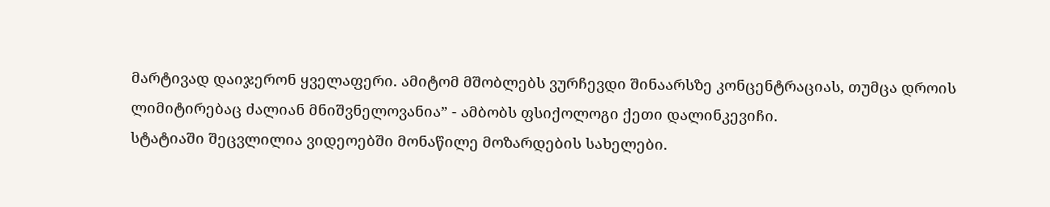მარტივად დაიჯერონ ყველაფერი. ამიტომ მშობლებს ვურჩევდი შინაარსზე კონცენტრაციას, თუმცა დროის ლიმიტირებაც ძალიან მნიშვნელოვანია” - ამბობს ფსიქოლოგი ქეთი დალინკევიჩი.
სტატიაში შეცვლილია ვიდეოებში მონაწილე მოზარდების სახელები.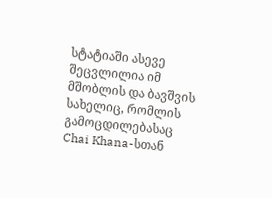სტატიაში ასევე შეცვლილია იმ მშობლის და ბავშვის სახელიც, რომლის გამოცდილებასაც Chai Khana-სთან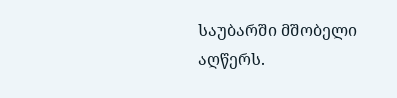საუბარში მშობელი აღწერს.